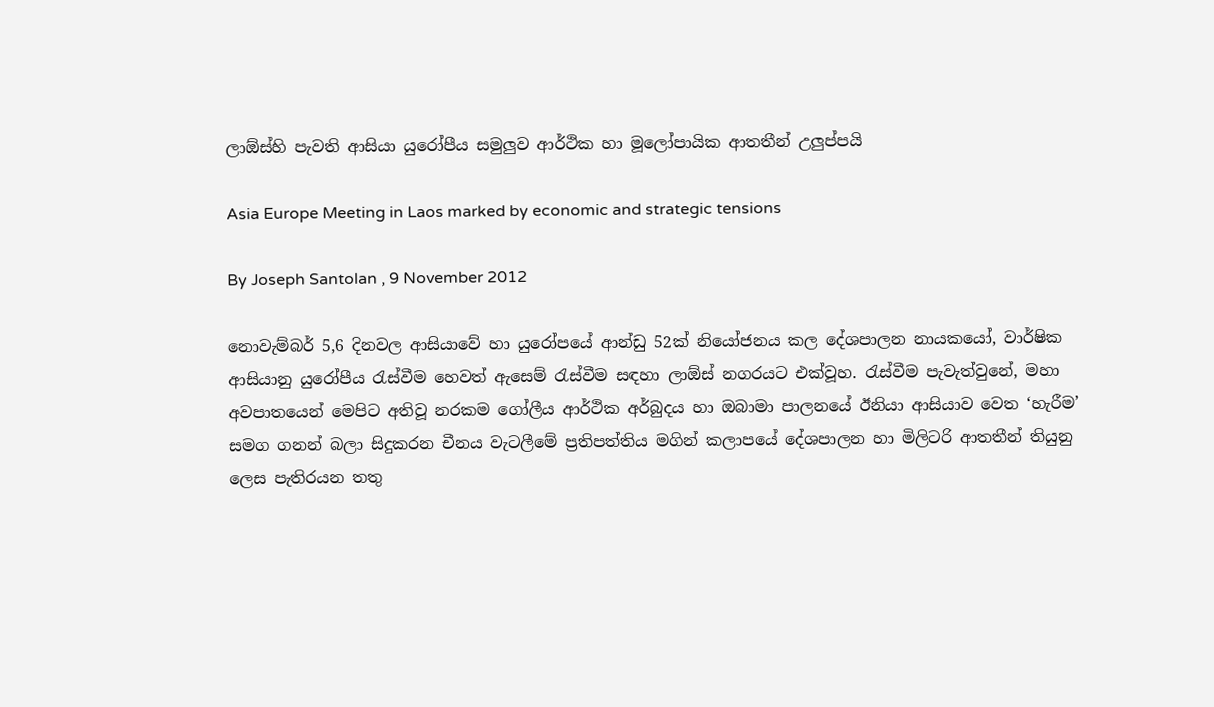ලාඕස්හි පැවති ආසියා යුරෝපීය සමුලුව ආර්ථික හා මූලෝපායික ආතතීන් උලුප්පයි

Asia Europe Meeting in Laos marked by economic and strategic tensions

By Joseph Santolan , 9 November 2012

නොවැම්බර් 5,6 දිනවල ආසියාවේ හා යුරෝපයේ ආන්ඩු 52ක් නියෝජනය කල දේශපාලන නායක‍යෝ, වාර්ෂික ආසියානු යුරෝපීය රැස්වීම හෙවත් ඇසෙම් රැස්වීම සඳහා ලාඕස් නගරයට එක්වූහ. රැස්වීම පැවැත්වුනේ, මහා අවපාතයෙන් මෙපිට අතිවූ නරකම ගෝලීය ආර්ථික අර්බුදය හා ඔබාමා පාලනයේ ඊනියා ආසියාව වෙත ‘හැරීම’ සමග ගනන් බලා සිදුකරන චීනය වැටලීමේ ප්‍රතිපත්තිය මගින් කලාපයේ දේශපාලන හා මිලිටරි ආතතීන් තියුනු ලෙස පැතිරයන තතු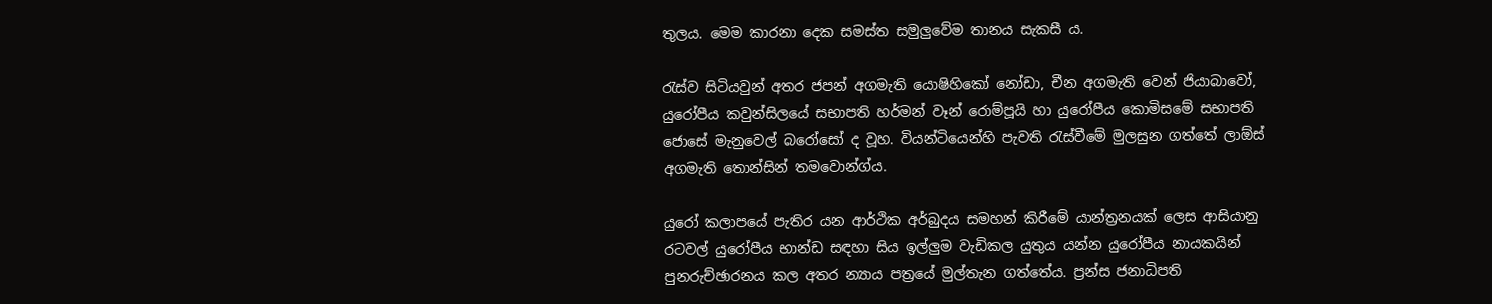තුලය. මෙම කාරනා දෙක සමස්ත සමුලුවේම තානය සැකසී ය.

රැස්ව සිටියවුන් අතර ජපන් අගමැති යොෂිහිකෝ නෝඩා, චීන අගමැති වෙන් ජියාබාවෝ, යුරෝපීය කවුන්සිලයේ සභාපති හර්මන් වෑන් රොම්පූයි හා යුරෝපීය කොමිසමේ සභාපති ජොසේ මැනුවෙල් බරෝසෝ ද වූහ. වියන්ටියෙන්හි පැවති රැස්වීමේ මුලසුන ගත්තේ ලාඕස් අගමැති තොන්සින් තමවොන්ග්ය.

යුරෝ කලාපයේ පැතිර යන ආර්ථික අර්බුදය සමහන් කිරීමේ යාන්ත්‍රනයක් ලෙස ආසියානු රටවල් යුරෝපීය භාන්ඩ සඳහා සිය ඉල්ලුම වැඩිකල යුතුය යන්න යුරෝපීය නායකයින් පුනරුච්ඡාරනය කල අතර න්‍යාය පත්‍රයේ මුල්තැන ගත්තේය. ප්‍රන්ස ජනාධිපති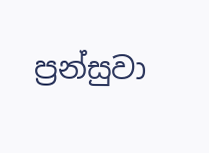ප්‍රන්සුවා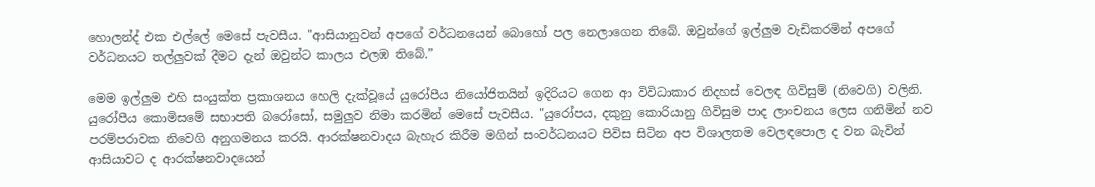හොලන්ද් එක එල්ලේ මෙසේ පැවසීය. "ආසියානුවන් අපගේ වර්ධනයෙන් බොහෝ පල නෙලාගෙන තිබේ. ඔවුන්ගේ ඉල්ලුම වැඩිකරමින් අපගේ වර්ධනයට තල්ලුවක් දීමට දැන් ඔවුන්ට කාලය එලඹ තිබේ.”

මෙම ඉල්ලුම එහි සංයුක්ත ප්‍රකාශනය හෙලි දැක්වූයේ යුරෝපීය නියෝජිතයින් ඉදිරියට ගෙන ආ විවිධාකාර නිදහස් වෙලඳ ගිවිසුම් (නිවෙගි) වලිනි. යුරෝපීය කොමිසමේ සභාපති බරෝසෝ, සමුලුව නිමා කරමින් මෙසේ පැවසීය. "යුරෝපය, දකුනු කොරියානු ගිවිසුම පාද ලාංචනය ලෙස ගනිමින් නව පරම්පරාවක නිවෙගි අනුගමනය කරයි. ආරක්ෂනවාදය බැහැර කිරීම මගින් සංවර්ධනයට පිවිස සිටින අප විශාලතම වෙලඳපොල ද වන බැවින් ආසියාවට ද ආරක්ෂනවාදයෙන්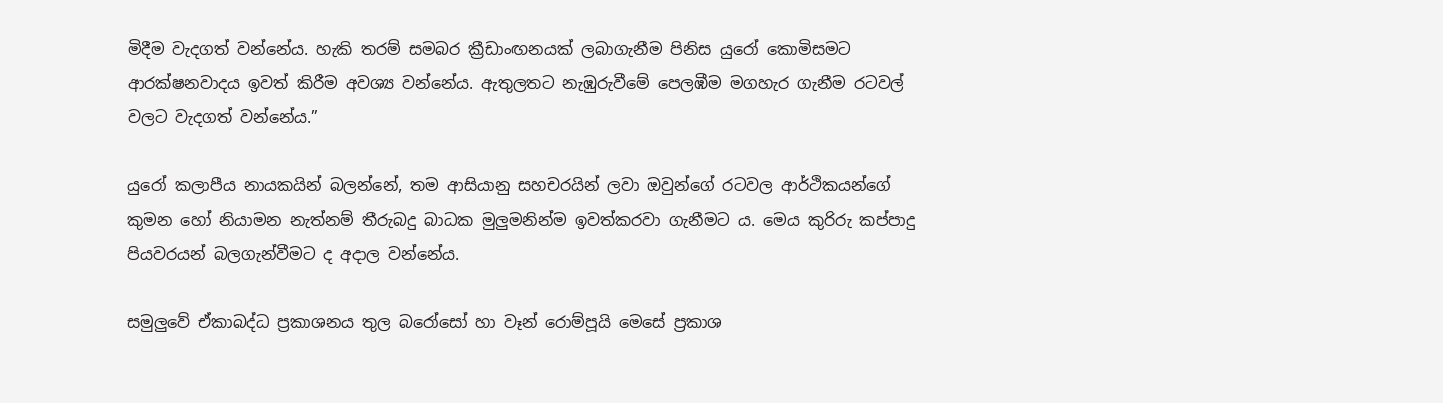මිදීම වැදගත් වන්නේය. හැකි තරම් සමබර ක්‍රීඩාංඟනයක් ලබාගැනීම පිනිස යුරෝ කොමිසමට ආරක්ෂනවාදය ඉවත් කිරීම අවශ්‍ය වන්නේය. ඇතුලතට නැඹුරුවීමේ පෙලඹීම මගහැර ගැනීම රටවල් වලට වැදගත් වන්නේය.”

යුරෝ කලාපීය නායකයින් බලන්නේ, තම ආසියානු සහචරයින් ලවා ඔවුන්ගේ රටවල ආර්ථිකයන්ගේ කුමන හෝ නියාමන නැත්නම් තීරුබදු බාධක මුලුමනින්ම ඉවත්කරවා ගැනීමට ය. මෙය කුරිරු කප්පාදු පියවරයන් බලගැන්වීමට ද අදාල වන්නේය.

සමුලුවේ ඒකාබද්ධ ප්‍රකාශනය තුල බරෝසෝ හා වෑන් රොම්පූයි මෙසේ ප්‍රකාශ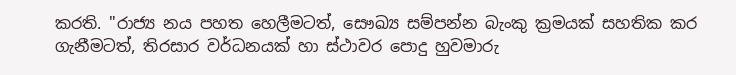කරති. "රාජ්‍ය නය පහත හෙලීමටත්, සෞඛ්‍ය සම්පන්න බැංකු ක්‍රමයක් සහතික කර ගැනීමටත්, තිරසාර වර්ධනයක් හා ස්ථාවර පොදු හුවමාරු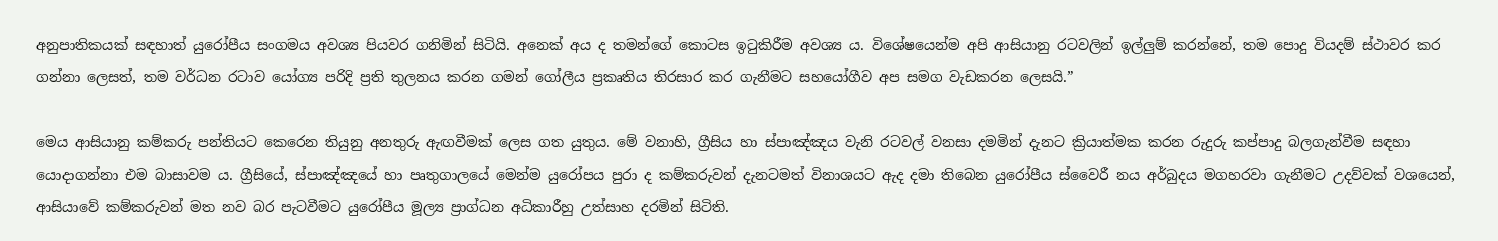අනුපාතිකයක් සඳහාත් යුරෝපීය සංගමය අවශ්‍ය පියවර ගනිමින් සිටියි. අනෙක් අය ද තමන්ගේ කොටස ඉටුකිරීම අවශ්‍ය ය. විශේෂයෙන්ම අපි ආසියානු රටවලින් ඉල්ලුම් කරන්නේ, තම පොදු වියදම් ස්ථාවර කර ගන්නා ලෙසත්, තම වර්ධන රටාව යෝග්‍ය පරිදි ප්‍රති තුලනය කරන ගමන් ගෝලීය ප්‍රකෘතිය තිරසාර කර ගැනීමට සහයෝගීව අප සමග වැඩකරන ලෙසයි.”

මෙය ආසියානු කම්කරු පන්තියට කෙරෙන තියුනු අනතුරු ඇඟවීමක් ලෙස ගත යුතුය. මේ වනාහි, ග්‍රීසිය හා ස්පාඤ්ඤය වැනි රටවල් වනසා දමමින් දැනට ක්‍රියාත්මක කරන රුදුරු කප්පාදු බලගැන්වීම සඳහා යොදාගන්නා එම බාසාවම ය. ග්‍රීසියේ, ස්පාඤ්ඤයේ හා පෘතුගාලයේ මෙන්ම යුරෝපය පුරා ද කම්කරුවන් දැනටමත් විනාශයට ඇද දමා තිබෙන යුරෝපීය ස්වෛරී නය අර්බුදය මගහරවා ගැනීමට උදව්වක් වශයෙන්, ආසියාවේ කම්කරුවන් මත නව බර පැටවීමට යුරෝපීය මූල්‍ය ප්‍රාග්ධන අධිකාරීහු උත්සාහ දරමින් සිටිති.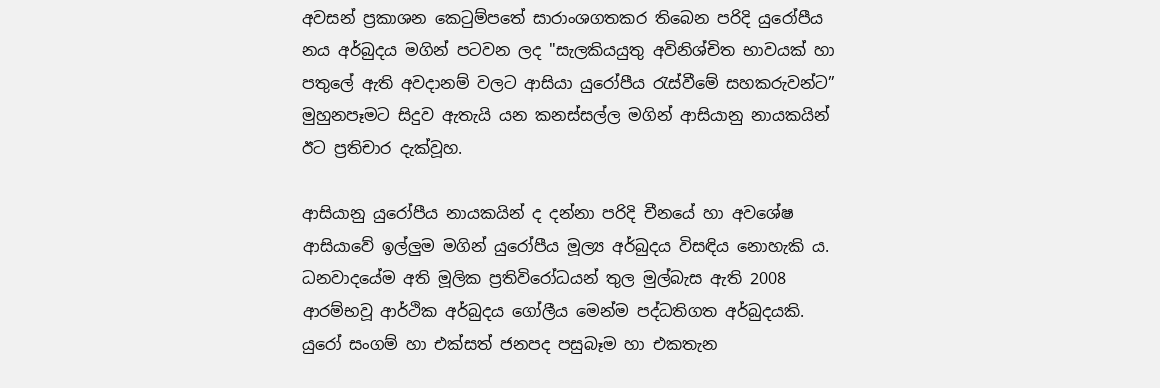අවසන් ප්‍රකාශන කෙටුම්පතේ සාරාංශගතකර තිබෙන පරිදි යුරෝපීය නය අර්බුදය මගින් පටවන ලද "සැලකියයුතු අවිනිශ්චිත භාවයක් හා පතුලේ ඇති අවදානම් වලට ආසියා යුරෝපීය රැස්වීමේ සහකරුවන්ට” මුහුනපෑමට සිදුව ඇතැයි යන කනස්සල්ල මගින් ආසියානු නායකයින් ඊට ප්‍රතිචාර දැක්වූහ.

ආසියානු යුරෝපීය නායකයින් ද දන්නා පරිදි චීනයේ හා අවශේෂ ආසියාවේ ඉල්ලුම මගින් යුරෝපීය මූල්‍ය අර්බුදය විසඳිය නොහැකි ය. ධනවාදයේම අති මූලික ප්‍රතිවිරෝධයන් තුල මුල්බැස ඇති 2008 ආරම්භවූ ආර්ථික අර්බුදය ගෝලීය මෙන්ම පද්ධතිගත අර්බුදයකි. යුරෝ සංගම් හා එක්සත් ජනපද පසුබෑම හා එකතැන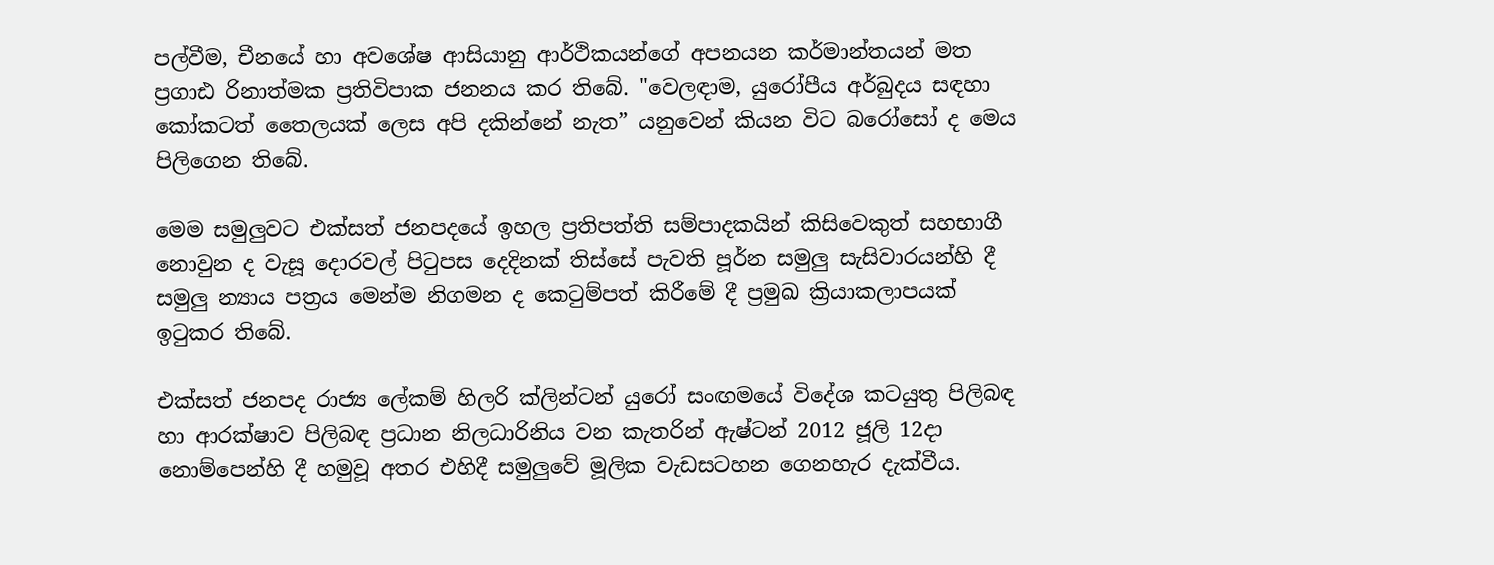පල්වීම, චීනයේ හා අවශේෂ ආසියානු ආර්ථිකයන්ගේ අපනයන කර්මාන්තයන් මත ප්‍රගාඪ රිනාත්මක ප්‍රතිවිපාක ජනනය කර තිබේ. "වෙලඳාම, යුරෝපීය අර්බුදය සඳහා කෝකටත් තෛලයක් ලෙස අපි දකින්නේ නැත” යනුවෙන් කියන විට බරෝසෝ ද මෙය පිලිගෙන තිබේ.

මෙම සමුලුවට එක්සත් ජනපදයේ ඉහල ප්‍රතිපත්ති සම්පාදකයින් කිසිවෙකුත් සහභාගී නොවුන ද වැසූ දොරවල් පිටුපස දෙදිනක් තිස්සේ පැවති පූර්න සමුලු සැසිවාරයන්හි දී සමුලු න්‍යාය පත්‍රය මෙන්ම නිගමන ද කෙටුම්පත් කිරීමේ දී ප්‍රමුඛ ක්‍රියාකලාපයක් ඉටුකර තිබේ.

එක්සත් ජනපද රාජ්‍ය ලේකම් හිලරි ක්ලින්ටන් යුරෝ සංඟමයේ විදේශ කටයුතු පිලිබඳ හා ආරක්ෂාව පිලිබඳ ප්‍රධාන නිලධාරිනිය වන කැතරින් ඇෂ්ටන් 2012 ජූලි 12දා නොම්පෙන්හි දී හමුවූ අතර එහිදී සමුලුවේ මූලික වැඩසටහන ගෙනහැර දැක්වීය.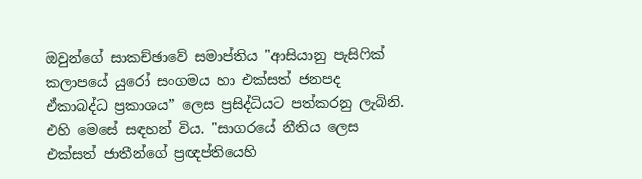ඔවුන්ගේ සාකච්ඡාවේ සමාප්තිය "ආසියානු පැසිෆික් කලාපයේ යුරෝ සංගමය හා එක්සත් ජනපද ඒකාබද්ධ ප්‍රකාශය” ලෙස ප්‍රසිද්ධියට පත්කරනු ලැබිනි. එහි මෙසේ සඳහන් විය. "සාගරයේ නීතිය ලෙස එක්සත් ජාතීන්ගේ ප්‍රඥප්තියෙහි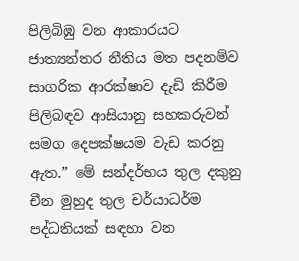පිලිබිඹු වන ආකාරයට ජාත්‍යන්තර නීතිය මත පදනම්ව සාගරික ආරක්ෂාව දැඩි කිරීම පිලිබඳව ආසියානු සහකරුවන් සමග දෙපක්ෂයම වැඩ කරනු ඇත.” මේ සන්දර්භය තුල දකුනු චීන මුහුද තුල චර්යාධර්ම පද්ධතියක් සඳහා වන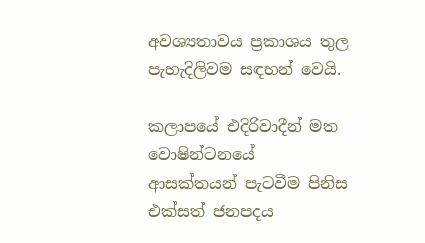අවශ්‍යතාවය ප්‍රකාශය තුල පැහැදිලිවම සඳහන් වෙයි.

කලාප‍යේ එදිරිවාදීන් මත වොෂින්ටනයේ ආසක්තයන් පැටවීම පිනිස එක්සත් ජනපදය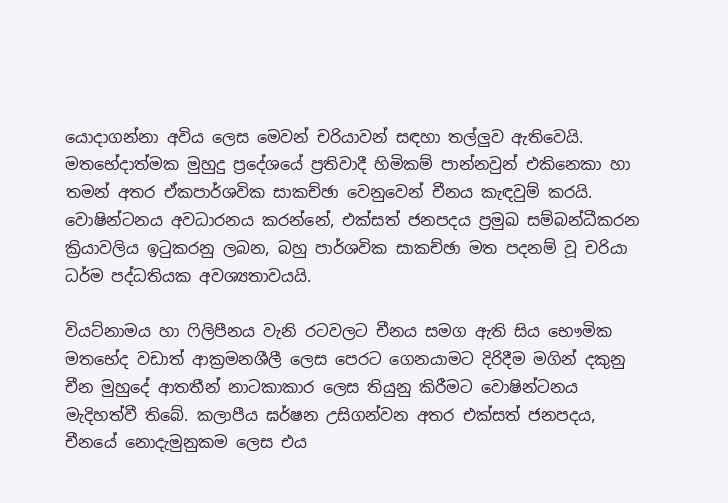යොදාගන්නා අවිය ලෙස මෙවන් චරියාවන් සඳහා තල්ලුව ඇතිවෙයි. මතභේදාත්මක මුහුදු ප්‍රදේශයේ ප්‍රතිවාදී හිමිකම් පාන්නවුන් එකිනෙකා හා තමන් අතර ඒකපාර්ශවික සාකච්ඡා වෙනුවෙන් චීනය කැඳවුම් කරයි. වොෂින්ටනය අවධාරනය කරන්නේ, එක්සත් ජනපදය ප්‍රමුඛ සම්බන්ධීකරන ක්‍රියාවලිය ඉටුකරනු ලබන, බහු පාර්ශවික සාකච්ඡා මත පදනම් වූ චරියා ධර්ම පද්ධතියක අවශ්‍යතාවයයි.

වියට්නාමය හා ෆිලිපීනය වැනි රටවලට චීනය සමග ඇති සිය භෞමික මතභේද වඩාත් ආක්‍රමනශීලී ලෙස පෙරට ගෙනයාමට දිරිදීම මගින් දකුනු චීන මුහුදේ ආතතීන් නාටකාකාර ලෙස තියුනු කිරීමට වොෂින්ටනය මැදිහත්වී තිබේ. කලාපීය ඝර්ෂන උසිගන්වන අතර එක්සත් ජනපදය, චීනයේ නොදැමුනුකම ලෙස එය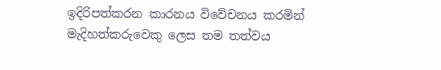ඉදිරිපත්කරන කාරනය විවේචනය කරමින් මැදිහත්කරුවෙකු ලෙස තම තත්වය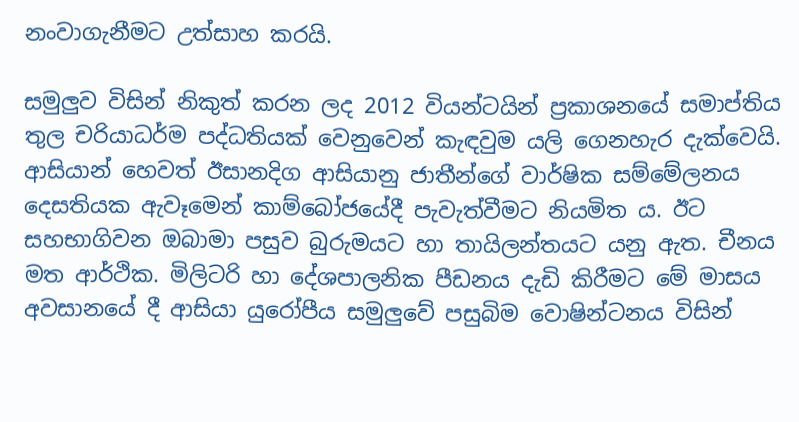නංවාගැනීමට උත්සාහ කරයි.

සමුලුව විසින් නිකුත් කරන ලද 2012 වියන්ටයින් ප්‍රකාශන‍යේ සමාප්තිය තුල චරියාධර්ම පද්ධතියක් වෙනුවෙන් කැඳවුම යලි ගෙනහැර දැක්වෙයි. ආසියාන් හෙවත් ඊසානදිග ආසියානු ජාතීන්ගේ වාර්ෂික සම්මේලනය දෙසතියක ඇවෑමෙන් කාම්බෝජයේදී පැවැත්වීමට නියමිත ය. ඊට සහභාගිවන ඔබාමා පසුව බුරුමයට හා තායිලන්තයට යනු ඇත. චීනය මත ආර්ථික. මිලිටරි හා දේශපාලනික පීඩනය දැඩි කිරීමට මේ මාසය අවසානයේ දී ආසියා යුරෝපීය සමුලුවේ පසුබිම වොෂින්ටනය විසින්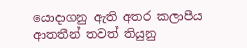යොදාගනු ඇති අතර කලාපීය ආතතීන් තවත් තියුනු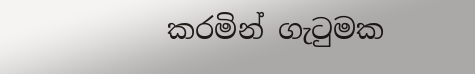කරමින් ගැටුමක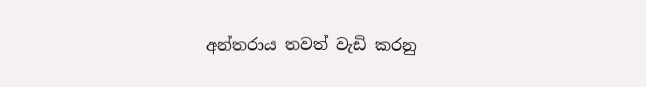අන්තරාය තවත් වැඩි කරනු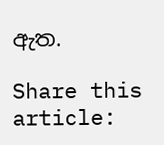ඇත.

Share this article: